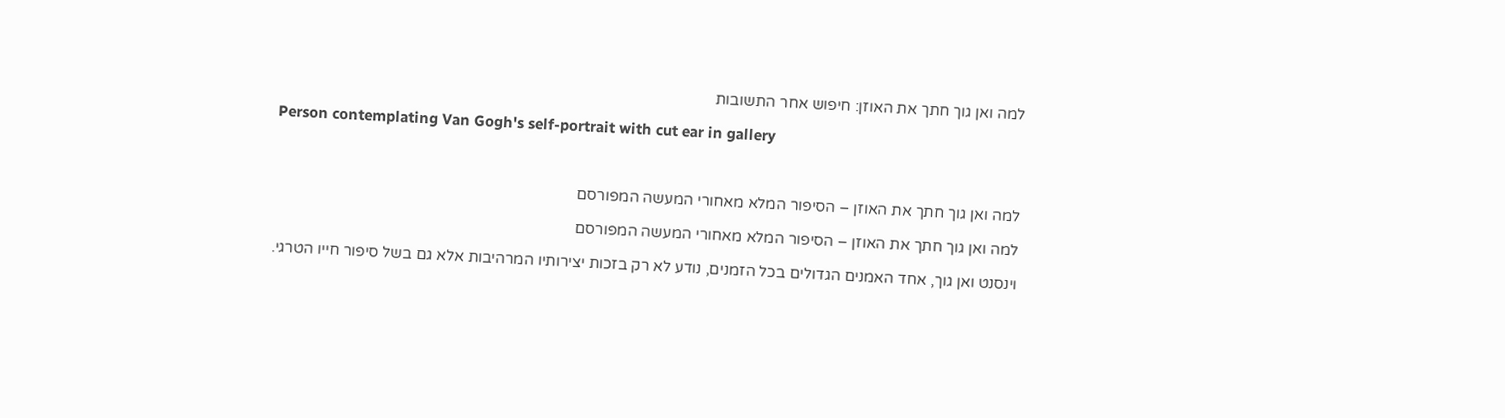למה ואן גוך חתך את האוזן: חיפוש אחר התשובות

Person contemplating Van Gogh's self-portrait with cut ear in gallery



למה ואן גוך חתך את האוזן – הסיפור המלא מאחורי המעשה המפורסם

למה ואן גוך חתך את האוזן – הסיפור המלא מאחורי המעשה המפורסם

וינסנט ואן גוך, אחד האמנים הגדולים בכל הזמנים, נודע לא רק בזכות יצירותיו המרהיבות אלא גם בשל סיפור חייו הטרגי.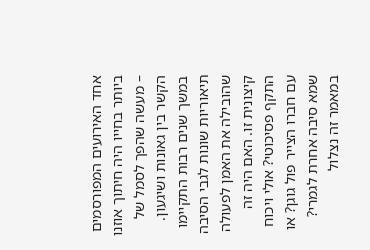אחד האירועים המפורסמים ביותר בחייו היה חיתוך אוזנו – מעשה שהפך לסמל של הקשר בין גאונות ושיגעון. במשך שנים רבות התקיימו תיאוריות שונות לגבי הסיבה שהובילה את האמן לפעולה קיצונית זו. האם היה זה התקף פסיכוטי? אולי ויכוח עם חברו הצייר פול גוגן? או שמא סיבה אחרת לגמרי? במאמר זה נצלול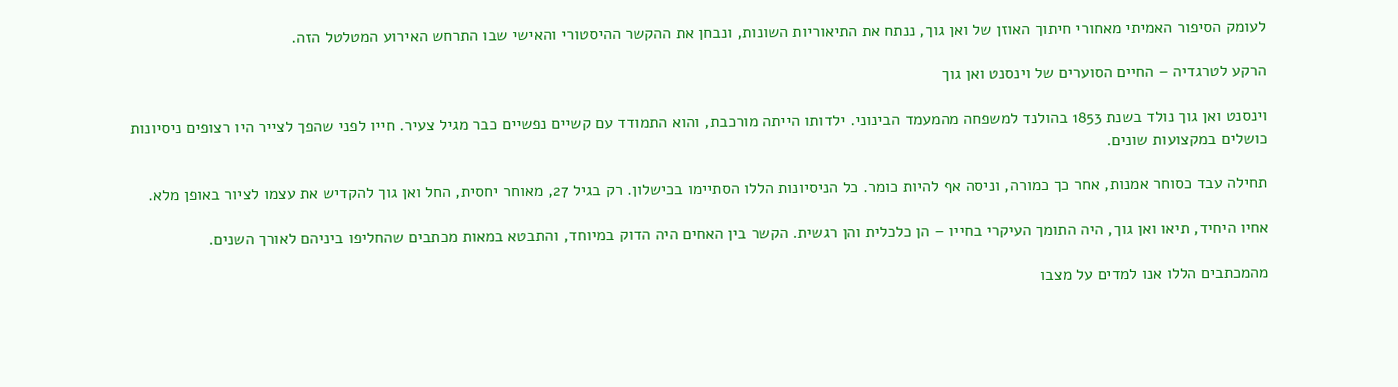לעומק הסיפור האמיתי מאחורי חיתוך האוזן של ואן גוך, ננתח את התיאוריות השונות, ונבחן את ההקשר ההיסטורי והאישי שבו התרחש האירוע המטלטל הזה.

הרקע לטרגדיה – החיים הסוערים של וינסנט ואן גוך

וינסנט ואן גוך נולד בשנת 1853 בהולנד למשפחה מהמעמד הבינוני. ילדותו הייתה מורכבת, והוא התמודד עם קשיים נפשיים כבר מגיל צעיר. חייו לפני שהפך לצייר היו רצופים ניסיונות כושלים במקצועות שונים.

תחילה עבד כסוחר אמנות, אחר כך כמורה, וניסה אף להיות כומר. כל הניסיונות הללו הסתיימו בכישלון. רק בגיל 27, מאוחר יחסית, החל ואן גוך להקדיש את עצמו לציור באופן מלא.

אחיו היחיד, תיאו ואן גוך, היה התומך העיקרי בחייו – הן כלכלית והן רגשית. הקשר בין האחים היה הדוק במיוחד, והתבטא במאות מכתבים שהחליפו ביניהם לאורך השנים.

מהמכתבים הללו אנו למדים על מצבו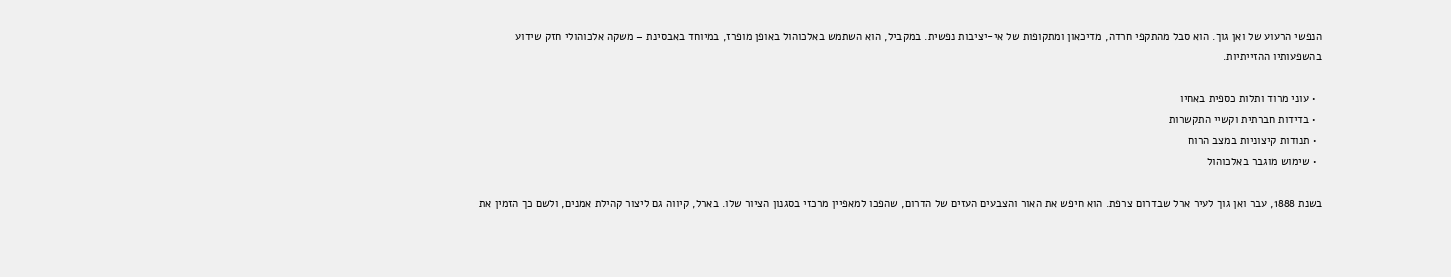הנפשי הרעוע של ואן גוך. הוא סבל מהתקפי חרדה, מדיכאון ומתקופות של אי-יציבות נפשית. במקביל, הוא השתמש באלכוהול באופן מופרז, במיוחד באבסינת – משקה אלכוהולי חזק שידוע בהשפעותיו ההזייתיות.

  • עוני מרוד ותלות כספית באחיו
  • בדידות חברתית וקשיי התקשרות
  • תנודות קיצוניות במצב הרוח
  • שימוש מוגבר באלכוהול

בשנת 1888, עבר ואן גוך לעיר ארל שבדרום צרפת. הוא חיפש את האור והצבעים העזים של הדרום, שהפכו למאפיין מרכזי בסגנון הציור שלו. בארל, קיווה גם ליצור קהילת אמנים, ולשם כך הזמין את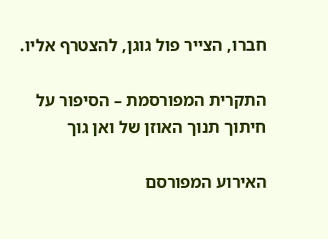חברו, הצייר פול גוגן, להצטרף אליו.

התקרית המפורסמת – הסיפור על חיתוך תנוך האוזן של ואן גוך

האירוע המפורסם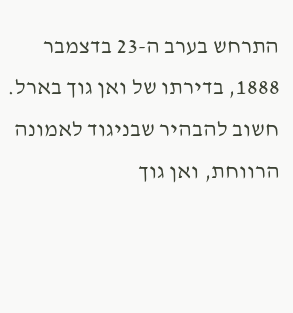התרחש בערב ה-23 בדצמבר 1888, בדירתו של ואן גוך בארל. חשוב להבהיר שבניגוד לאמונה הרווחת, ואן גוך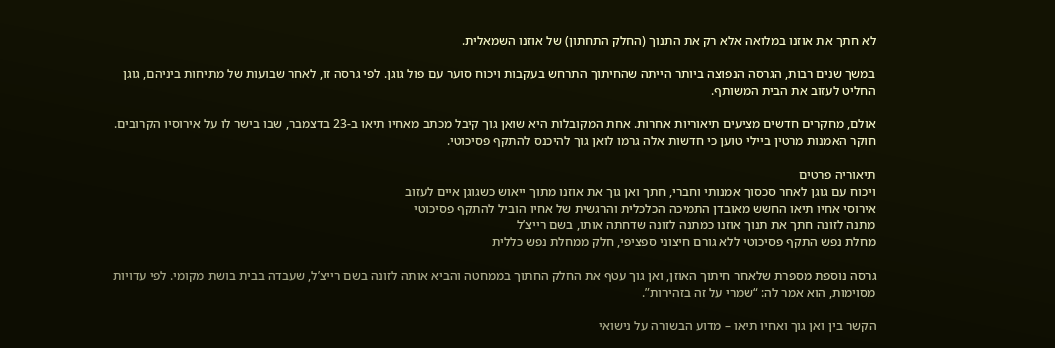לא חתך את אוזנו במלואה אלא רק את התנוך (החלק התחתון) של אוזנו השמאלית.

במשך שנים רבות, הגרסה הנפוצה ביותר הייתה שהחיתוך התרחש בעקבות ויכוח סוער עם פול גוגן. לפי גרסה זו, לאחר שבועות של מתיחות ביניהם, גוגן החליט לעזוב את הבית המשותף.

אולם, מחקרים חדשים מציעים תיאוריות אחרות. אחת המקובלות היא שואן גוך קיבל מכתב מאחיו תיאו ב-23 בדצמבר, שבו בישר לו על אירוסיו הקרובים. חוקר האמנות מרטין ביילי טוען כי חדשות אלה גרמו לואן גוך להיכנס להתקף פסיכוטי.

תיאוריה פרטים
ויכוח עם גוגן לאחר סכסוך אמנותי וחברי, חתך ואן גוך את אוזנו מתוך ייאוש כשגוגן איים לעזוב
אירוסי אחיו תיאו החשש מאובדן התמיכה הכלכלית והרגשית של אחיו הוביל להתקף פסיכוטי
מתנה לזונה חתך את תנוך אוזנו כמתנה לזונה שדחתה אותו, בשם רייצ’ל
מחלת נפש התקף פסיכוטי ללא גורם חיצוני ספציפי, חלק ממחלת נפש כללית

גרסה נוספת מספרת שלאחר חיתוך האוזן, ואן גוך עטף את החלק החתוך בממחטה והביא אותה לזונה בשם רייצ’ל, שעבדה בבית בושת מקומי. לפי עדויות מסוימות, הוא אמר לה: “שמרי על זה בזהירות”.

הקשר בין ואן גוך ואחיו תיאו – מדוע הבשורה על נישואי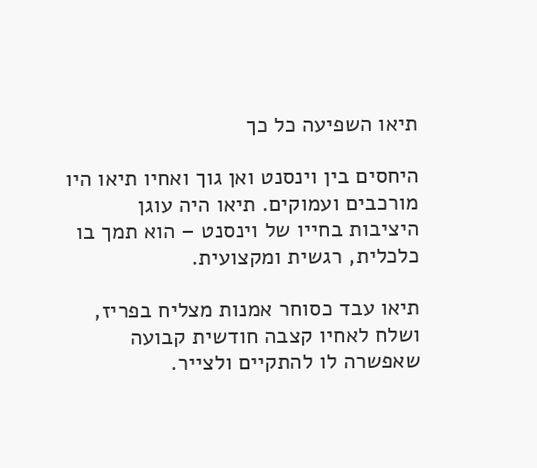תיאו השפיעה כל כך

היחסים בין וינסנט ואן גוך ואחיו תיאו היו מורכבים ועמוקים. תיאו היה עוגן היציבות בחייו של וינסנט – הוא תמך בו כלכלית, רגשית ומקצועית.

תיאו עבד כסוחר אמנות מצליח בפריז, ושלח לאחיו קצבה חודשית קבועה שאפשרה לו להתקיים ולצייר.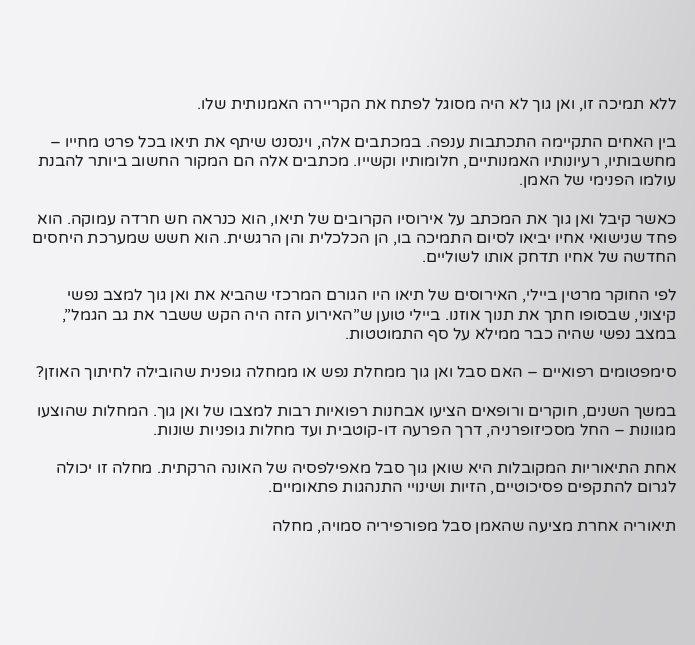ללא תמיכה זו, ואן גוך לא היה מסוגל לפתח את הקריירה האמנותית שלו.

בין האחים התקיימה התכתבות ענפה. במכתבים אלה, וינסנט שיתף את תיאו בכל פרט מחייו – מחשבותיו, רעיונותיו האמנותיים, חלומותיו וקשייו. מכתבים אלה הם המקור החשוב ביותר להבנת עולמו הפנימי של האמן.

כאשר קיבל ואן גוך את המכתב על אירוסיו הקרובים של תיאו, הוא כנראה חש חרדה עמוקה. הוא פחד שנישואי אחיו יביאו לסיום התמיכה בו, הן הכלכלית והן הרגשית. הוא חשש שמערכת היחסים החדשה של אחיו תדחק אותו לשוליים.

לפי החוקר מרטין ביילי, האירוסים של תיאו היו הגורם המרכזי שהביא את ואן גוך למצב נפשי קיצוני, שבסופו חתך את תנוך אוזנו. ביילי טוען ש”האירוע הזה היה הקש ששבר את גב הגמל”, במצב נפשי שהיה כבר ממילא על סף התמוטטות.

סימפטומים רפואיים – האם סבל ואן גוך ממחלת נפש או ממחלה גופנית שהובילה לחיתוך האוזן?

במשך השנים, חוקרים ורופאים הציעו אבחנות רפואיות רבות למצבו של ואן גוך. המחלות שהוצעו מגוונות – החל מסכיזופרניה, דרך הפרעה דו-קוטבית ועד מחלות גופניות שונות.

אחת התיאוריות המקובלות היא שואן גוך סבל מאפילפסיה של האונה הרקתית. מחלה זו יכולה לגרום להתקפים פסיכוטיים, הזיות ושינויי התנהגות פתאומיים.

תיאוריה אחרת מציעה שהאמן סבל מפורפיריה סמויה, מחלה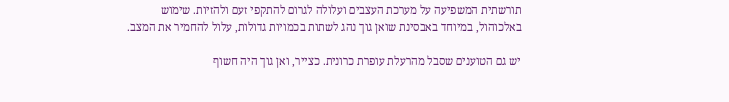תורשתית המשפיעה על מערכת העצבים ועלולה לגרום להתקפי זעם ולהזיות. שימוש באלכוהול, במיוחד באבסינת שואן גוך נהג לשתות בכמויות גדולות, עלול להחמיר את המצב.

יש גם הטוענים שסבל מהרעלת עופרת כרונית. כצייר, ואן גוך היה חשוף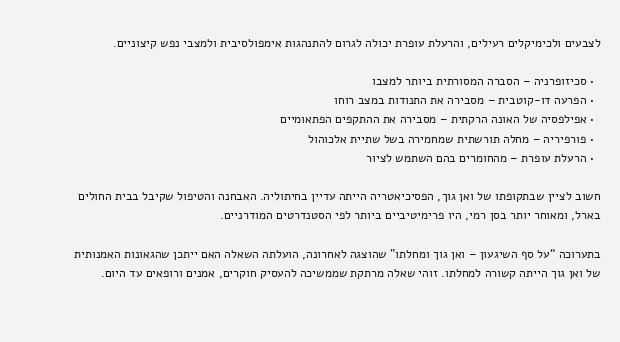לצבעים ולכימיקלים רעילים, והרעלת עופרת יכולה לגרום להתנהגות אימפולסיבית ולמצבי נפש קיצוניים.

  • סכיזופרניה – הסברה המסורתית ביותר למצבו
  • הפרעה דו-קוטבית – מסבירה את התנודות במצב רוחו
  • אפילפסיה של האונה הרקתית – מסבירה את ההתקפים הפתאומיים
  • פורפיריה – מחלה תורשתית שמחמירה בשל שתיית אלכוהול
  • הרעלת עופרת – מהחומרים בהם השתמש לציור

חשוב לציין שבתקופתו של ואן גוך, הפסיכיאטריה הייתה עדיין בחיתוליה. האבחנה והטיפול שקיבל בבית החולים בארל, ומאוחר יותר בסן רמי, היו פרימיטיביים ביותר לפי הסטנדרטים המודרניים.

בתערוכה “על סף השיגעון – ואן גוך ומחלתו” שהוצגה לאחרונה, הועלתה השאלה האם ייתכן שהגאונות האמנותית של ואן גוך הייתה קשורה למחלתו. זוהי שאלה מרתקת שממשיכה להעסיק חוקרים, אמנים ורופאים עד היום.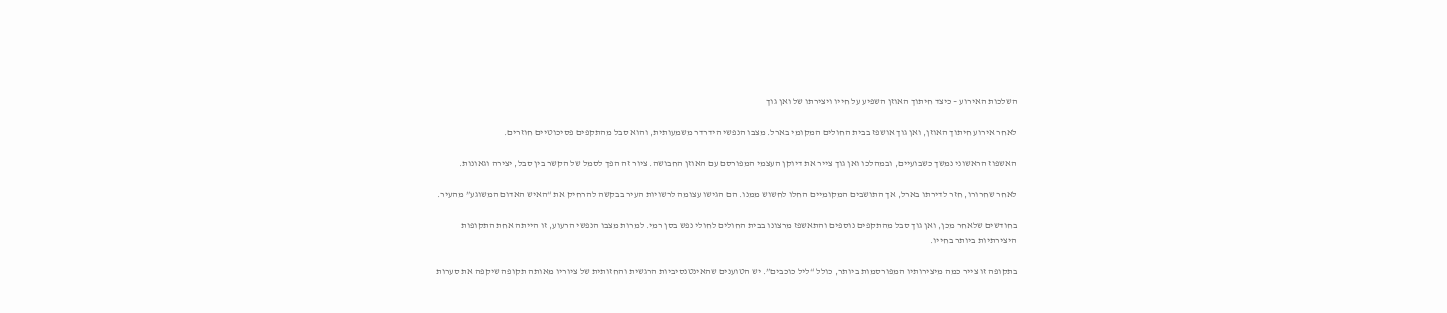השלכות האירוע – כיצד חיתוך האוזן השפיע על חייו ויצירתו של ואן גוך

לאחר אירוע חיתוך האוזן, ואן גוך אושפז בבית החולים המקומי בארל. מצבו הנפשי הידרדר משמעותית, והוא סבל מהתקפים פסיכוטיים חוזרים.

האשפוז הראשוני נמשך כשבועיים, ובמהלכו ואן גוך צייר את דיוקן העצמי המפורסם עם האוזן החבושה. ציור זה הפך לסמל של הקשר בין סבל, יצירה וגאונות.

לאחר שחרורו, חזר לדירתו בארל, אך התושבים המקומיים החלו לחשוש ממנו. הם הגישו עצומה לרשויות העיר בבקשה להרחיק את “האיש האדום המשוגע” מהעיר.

בחודשים שלאחר מכן, ואן גוך סבל מהתקפים נוספים והתאשפז מרצונו בבית החולים לחולי נפש בסן רמי. למרות מצבו הנפשי הרעוע, זו הייתה אחת התקופות היצירתיות ביותר בחייו.

בתקופה זו צייר כמה מיצירותיו המפורסמות ביותר, כולל “ליל כוכבים”. יש הטוענים שהאינטנסיביות הרגשית והחזותית של ציוריו מאותה תקופה שיקפה את סערות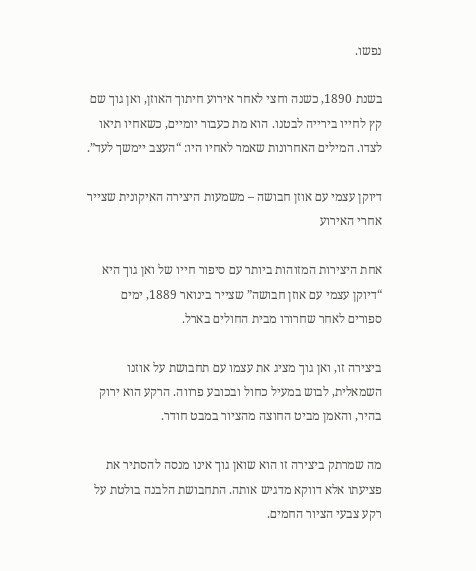נפשו.

בשנת 1890, כשנה וחצי לאחר אירוע חיתוך האוזן, ואן גוך שם קץ לחייו בירייה לבטנו. הוא מת כעבור יומיים, כשאחיו תיאו לצדו. המילים האחרונות שאמר לאחיו היו: “העצב יימשך לעד”.

דיוקן עצמי עם אוזן חבושה – משמעות היצירה האיקונית שצייר אחרי האירוע

אחת היצירות המזוהות ביותר עם סיפור חייו של ואן גוך היא “דיוקן עצמי עם אוזן חבושה” שצייר בינואר 1889, ימים ספורים לאחר שחרורו מבית החולים בארל.

ביצירה זו, ואן גוך מציג את עצמו עם תחבושת על אוזנו השמאלית, לבוש במעיל כחול ובכובע פרווה. הרקע הוא ירוק בהיר, והאמן מביט החוצה מהציור במבט חודר.

מה שמרתק ביצירה זו הוא שואן גוך אינו מנסה להסתיר את פציעתו אלא דווקא מדגיש אותה. התחבושת הלבנה בולטת על רקע צבעי הציור החמים.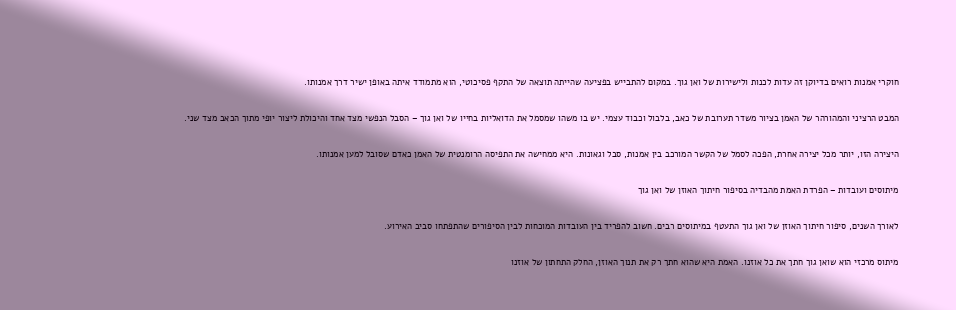חוקרי אמנות רואים בדיוקן זה עדות לכנות ולישירות של ואן גוך. במקום להתבייש בפציעה שהייתה תוצאה של התקף פסיכוטי, הוא מתמודד איתה באופן ישיר דרך אמנותו.

המבט הרציני והמהורהר של האמן בציור משדר תערובת של כאב, בלבול וכבוד עצמי. יש בו משהו שמסמל את הדואליות בחייו של ואן גוך – הסבל הנפשי מצד אחד והיכולת ליצור יופי מתוך הכאב מצד שני.

היצירה הזו, יותר מכל יצירה אחרת, הפכה לסמל של הקשר המורכב בין אמנות, סבל וגאונות. היא ממחישה את התפיסה הרומנטית של האמן כאדם שסובל למען אמנותו.

מיתוסים ועובדות – הפרדת האמת מהבדיה בסיפור חיתוך האוזן של ואן גוך

לאורך השנים, סיפור חיתוך האוזן של ואן גוך התעטף במיתוסים רבים. חשוב להפריד בין העובדות המוכחות לבין הסיפורים שהתפתחו סביב האירוע.

מיתוס מרכזי הוא שואן גוך חתך את כל אוזנו. האמת היא שהוא חתך רק את תנוך האוזן, החלק התחתון של אוזנו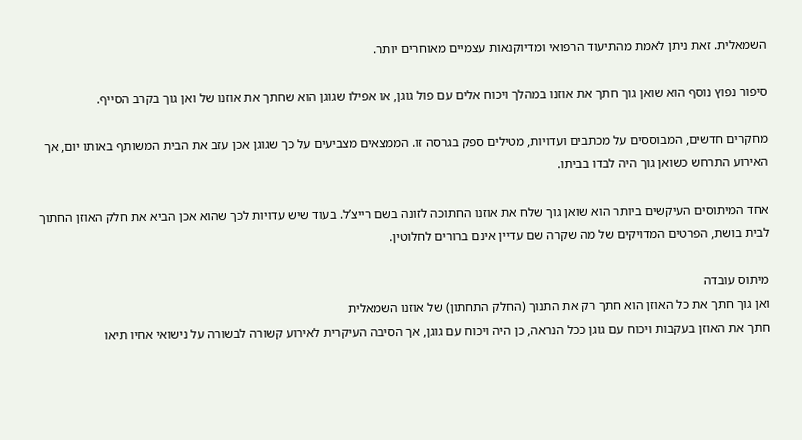השמאלית. זאת ניתן לאמת מהתיעוד הרפואי ומדיוקנאות עצמיים מאוחרים יותר.

סיפור נפוץ נוסף הוא שואן גוך חתך את אוזנו במהלך ויכוח אלים עם פול גוגן, או אפילו שגוגן הוא שחתך את אוזנו של ואן גוך בקרב הסייף.

מחקרים חדשים, המבוססים על מכתבים ועדויות, מטילים ספק בגרסה זו. הממצאים מצביעים על כך שגוגן אכן עזב את הבית המשותף באותו יום, אך האירוע התרחש כשואן גוך היה לבדו בביתו.

אחד המיתוסים העיקשים ביותר הוא שואן גוך שלח את אוזנו החתוכה לזונה בשם רייצ’ל. בעוד שיש עדויות לכך שהוא אכן הביא את חלק האוזן החתוך לבית בושת, הפרטים המדויקים של מה שקרה שם עדיין אינם ברורים לחלוטין.

מיתוס עובדה
ואן גוך חתך את כל האוזן הוא חתך רק את התנוך (החלק התחתון) של אוזנו השמאלית
חתך את האוזן בעקבות ויכוח עם גוגן ככל הנראה, כן היה ויכוח עם גוגן, אך הסיבה העיקרית לאירוע קשורה לבשורה על נישואי אחיו תיאו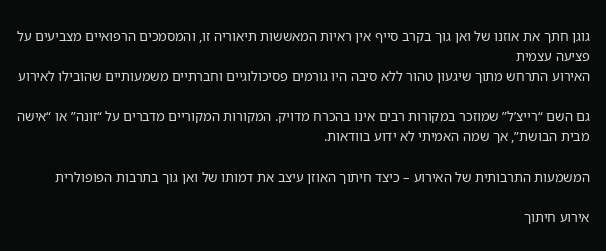גוגן חתך את אוזנו של ואן גוך בקרב סייף אין ראיות המאששות תיאוריה זו, והמסמכים הרפואיים מצביעים על פציעה עצמית
האירוע התרחש מתוך שיגעון טהור ללא סיבה היו גורמים פסיכולוגיים וחברתיים משמעותיים שהובילו לאירוע

גם השם “רייצ’ל” שמוזכר במקורות רבים אינו בהכרח מדויק. המקורות המקוריים מדברים על “זונה” או “אישה מבית הבושת”, אך שמה האמיתי לא ידוע בוודאות.

המשמעות התרבותית של האירוע – כיצד חיתוך האוזן עיצב את דמותו של ואן גוך בתרבות הפופולרית

אירוע חיתוך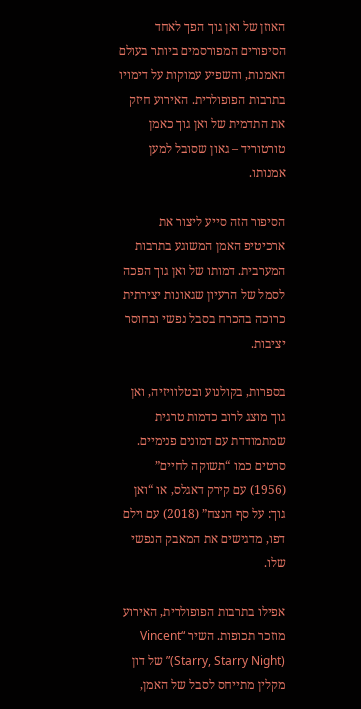האוזן של ואן גוך הפך לאחד הסיפורים המפורסמים ביותר בעולם האמנות, והשפיע עמוקות על דימויו בתרבות הפופולרית. האירוע חיזק את התדמית של ואן גוך כאמן טורטוריד – גאון שסובל למען אמנותו.

הסיפור הזה סייע ליצור את ארכיטיפ האמן המשוגע בתרבות המערבית. דמותו של ואן גוך הפכה לסמל של הרעיון שגאונות יצירתית כרוכה בהכרח בסבל נפשי ובחוסר יציבות.

בספרות, בקולנוע ובטלוויזיה, ואן גוך מוצג לרוב כדמות טרגית שמתמודדת עם דמונים פנימיים. סרטים כמו “תשוקה לחיים” (1956) עם קירק דאגלס, או “ואן גוך: על סף הנצח” (2018) עם וילם דפו, מדגישים את המאבק הנפשי שלו.

אפילו בתרבות הפופולרית, האירוע מוזכר תכופות. השיר “Vincent (Starry, Starry Night)” של דון מקלין מתייחס לסבל של האמן,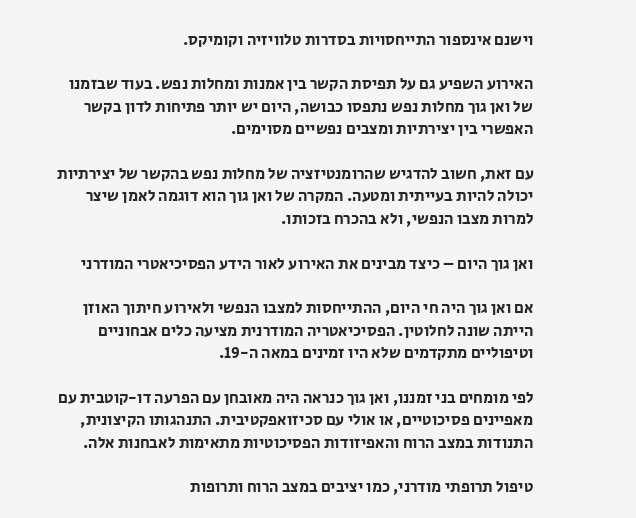וישנם אינספור התייחסויות בסדרות טלוויזיה וקומיקס.

האירוע השפיע גם על תפיסת הקשר בין אמנות ומחלות נפש. בעוד שבזמנו של ואן גוך מחלות נפש נתפסו כבושה, היום יש יותר פתיחות לדון בקשר האפשרי בין יצירתיות ומצבים נפשיים מסוימים.

עם זאת, חשוב להדגיש שהרומנטיזציה של מחלות נפש בהקשר של יצירתיות יכולה להיות בעייתית ומטעה. המקרה של ואן גוך הוא דוגמה לאמן שיצר למרות מצבו הנפשי, ולא בהכרח בזכותו.

ואן גוך היום – כיצד מבינים את האירוע לאור הידע הפסיכיאטרי המודרני

אם ואן גוך היה חי היום, ההתייחסות למצבו הנפשי ולאירוע חיתוך האוזן הייתה שונה לחלוטין. הפסיכיאטריה המודרנית מציעה כלים אבחוניים וטיפוליים מתקדמים שלא היו זמינים במאה ה-19.

לפי מומחים בני זמננו, ואן גוך כנראה היה מאובחן עם הפרעה דו-קוטבית עם מאפיינים פסיכוטיים, או אולי עם סכיזואפקטיבית. התנהגותו הקיצונית, התנודות במצב הרוח והאפיזודות הפסיכוטיות מתאימות לאבחנות אלה.

טיפול תרופתי מודרני, כמו יציבים במצב הרוח ותרופות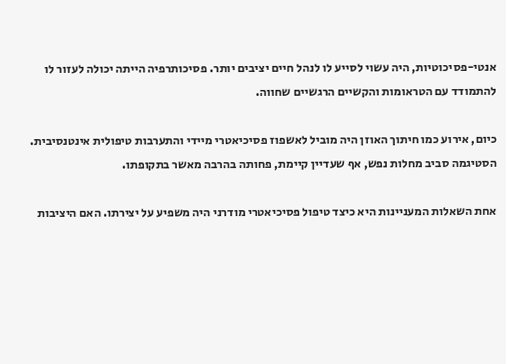אנטי-פסיכוטיות, היה עשוי לסייע לו לנהל חיים יציבים יותר. פסיכותרפיה הייתה יכולה לעזור לו להתמודד עם הטראומות והקשיים הרגשיים שחווה.

כיום, אירוע כמו חיתוך האוזן היה מוביל לאשפוז פסיכיאטרי מיידי והתערבות טיפולית אינטנסיבית. הסטיגמה סביב מחלות נפש, אף שעדיין קיימת, פחותה בהרבה מאשר בתקופתו.

אחת השאלות המעניינות היא כיצד טיפול פסיכיאטרי מודרני היה משפיע על יצירתו. האם היציבות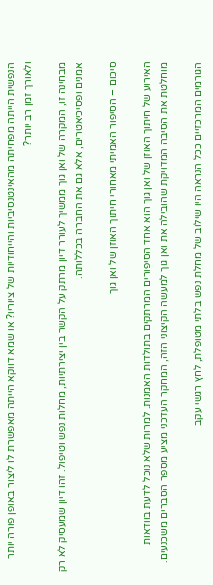הנפשית הייתה מפחיתה מהאינטנסיביות והייחודיות של ציוריו? או שמא דווקא הייתה מאפשרת לו ליצור באופן פורה יותר ולאורך זמן רב יותר?

מבחינה זו, המקרה של ואן גוך ממשיך לעורר דיון מרתק על הקשר בין יצירתיות, מחלות נפש וטיפול. זהו דיון שמעסיק לא רק אמנים ופסיכיאטרים, אלא גם את החברה בכללותה.

סיכום – הסיפור האמיתי מאחורי חיתוך האוזן של ואן גוך

האירוע של חיתוך האוזן של ואן גוך הוא אחד הסיפורים המרתקים בתולדות האמנות. למרות שלא נוכל לדעת בוודאות מוחלטת את הסיבה המדויקת שהובילה את ואן גוך למעשה הקיצוני הזה, המחקר העדכני מציע מספר הסברים משכנעים.

הגורמים המרכזיים ככל הנראה היו שילוב של מחלת נפש בלתי מטופלת, לחץ רגשי עקב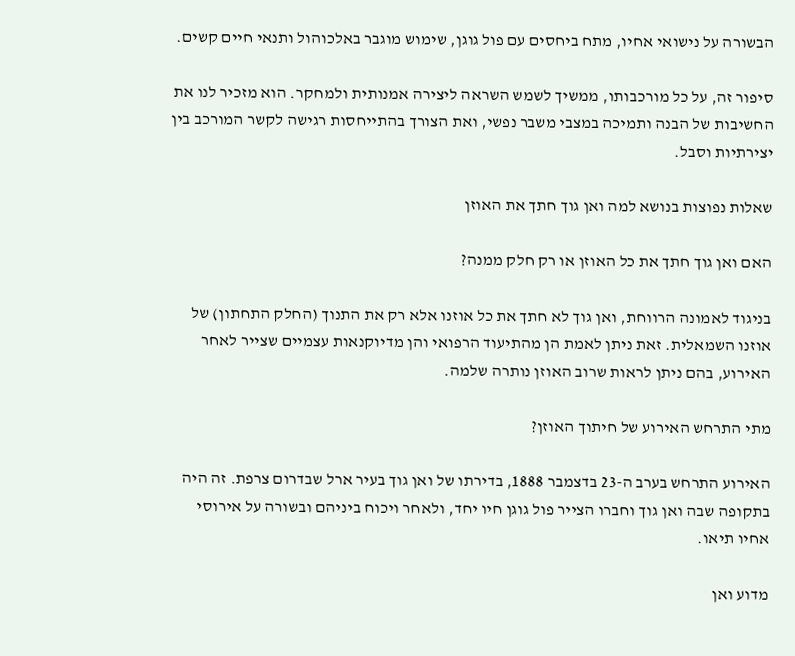הבשורה על נישואי אחיו, מתח ביחסים עם פול גוגן, שימוש מוגבר באלכוהול ותנאי חיים קשים.

סיפור זה, על כל מורכבותו, ממשיך לשמש השראה ליצירה אמנותית ולמחקר. הוא מזכיר לנו את החשיבות של הבנה ותמיכה במצבי משבר נפשי, ואת הצורך בהתייחסות רגישה לקשר המורכב בין יצירתיות וסבל.

שאלות נפוצות בנושא למה ואן גוך חתך את האוזן

האם ואן גוך חתך את כל האוזן או רק חלק ממנה?

בניגוד לאמונה הרווחת, ואן גוך לא חתך את כל אוזנו אלא רק את התנוך (החלק התחתון) של אוזנו השמאלית. זאת ניתן לאמת הן מהתיעוד הרפואי והן מדיוקנאות עצמיים שצייר לאחר האירוע, בהם ניתן לראות שרוב האוזן נותרה שלמה.

מתי התרחש האירוע של חיתוך האוזן?

האירוע התרחש בערב ה-23 בדצמבר 1888, בדירתו של ואן גוך בעיר ארל שבדרום צרפת. זה היה בתקופה שבה ואן גוך וחברו הצייר פול גוגן חיו יחד, ולאחר ויכוח ביניהם ובשורה על אירוסי אחיו תיאו.

מדוע ואן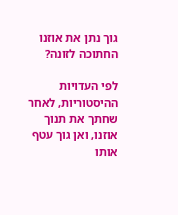גוך נתן את אוזנו החתוכה לזונה?

לפי העדויות ההיסטוריות, לאחר שחתך את תנוך אוזנו, ואן גוך עטף אותו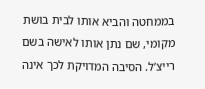בממחטה והביא אותו לבית בושת מקומי, שם נתן אותו לאישה בשם רייצ’ל. הסיבה המדויקת לכך אינה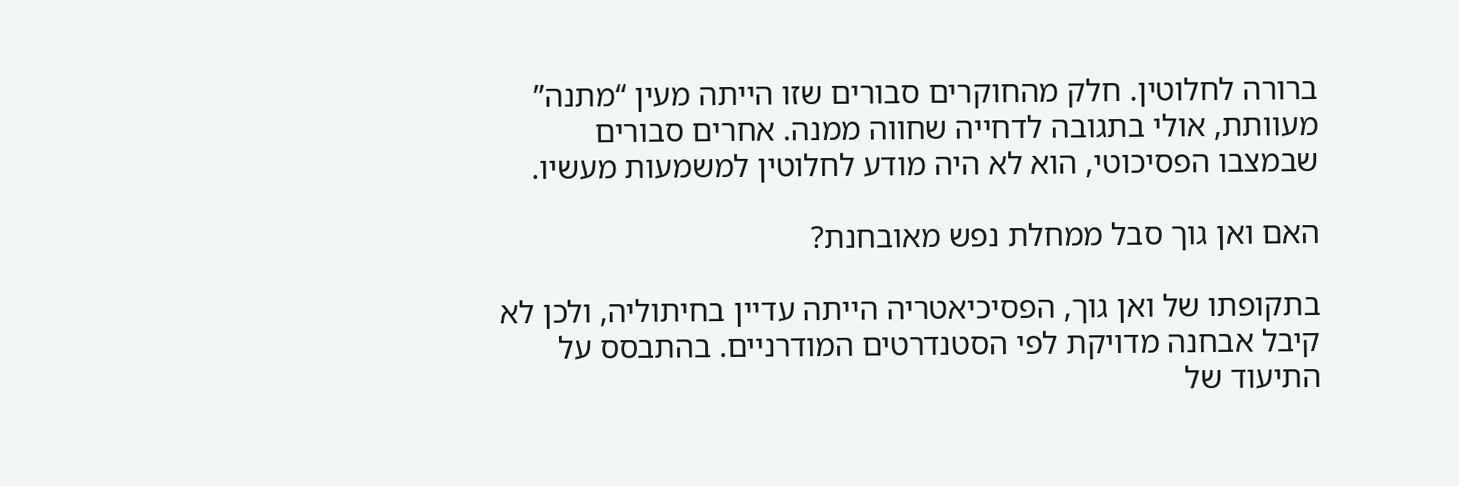ברורה לחלוטין. חלק מהחוקרים סבורים שזו הייתה מעין “מתנה” מעוותת, אולי בתגובה לדחייה שחווה ממנה. אחרים סבורים שבמצבו הפסיכוטי, הוא לא היה מודע לחלוטין למשמעות מעשיו.

האם ואן גוך סבל ממחלת נפש מאובחנת?

בתקופתו של ואן גוך, הפסיכיאטריה הייתה עדיין בחיתוליה, ולכן לא קיבל אבחנה מדויקת לפי הסטנדרטים המודרניים. בהתבסס על התיעוד של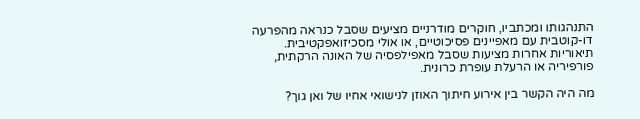התנהגותו ומכתביו, חוקרים מודרניים מציעים שסבל כנראה מהפרעה דו-קוטבית עם מאפיינים פסיכוטיים, או אולי מסכיזואפקטיבית. תיאוריות אחרות מציעות שסבל מאפילפסיה של האונה הרקתית, פורפיריה או הרעלת עופרת כרונית.

מה היה הקשר בין אירוע חיתוך האוזן לנישואי אחיו של ואן גוך?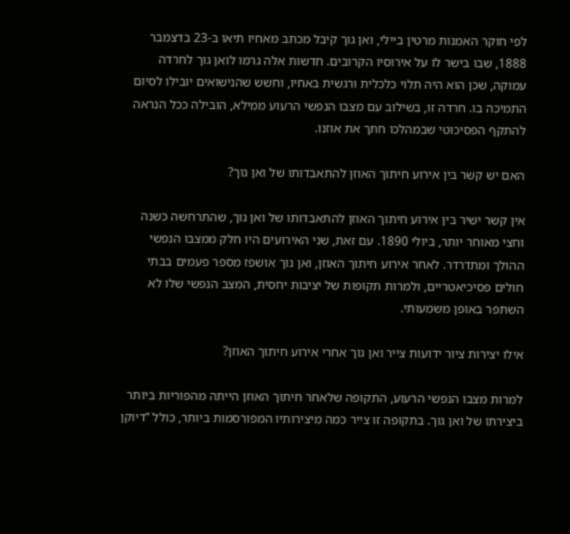לפי חוקר האמנות מרטין ביילי, ואן גוך קיבל מכתב מאחיו תיאו ב-23 בדצמבר 1888, שבו בישר לו על אירוסיו הקרובים. חדשות אלה גרמו לואן גוך לחרדה עמוקה, שכן הוא היה תלוי כלכלית ורגשית באחיו, וחשש שהנישואים יובילו לסיום התמיכה בו. חרדה זו, בשילוב עם מצבו הנפשי הרעוע ממילא, הובילה ככל הנראה להתקף הפסיכוטי שבמהלכו חתך את אוזנו.

האם יש קשר בין אירוע חיתוך האוזן להתאבדותו של ואן גוך?

אין קשר ישיר בין אירוע חיתוך האוזן להתאבדותו של ואן גוך, שהתרחשה כשנה וחצי מאוחר יותר, ביולי 1890. עם זאת, שני האירועים היו חלק ממצבו הנפשי ההולך ומתדרדר. לאחר אירוע חיתוך האוזן, ואן גוך אושפז מספר פעמים בבתי חולים פסיכיאטריים, ולמרות תקופות של יציבות יחסית, המצב הנפשי שלו לא השתפר באופן משמעותי.

אילו יצירות ציור ידועות צייר ואן גוך אחרי אירוע חיתוך האוזן?

למרות מצבו הנפשי הרעוע, התקופה שלאחר חיתוך האוזן הייתה מהפוריות ביותר ביצירתו של ואן גוך. בתקופה זו צייר כמה מיצירותיו המפורסמות ביותר, כולל “דיוקן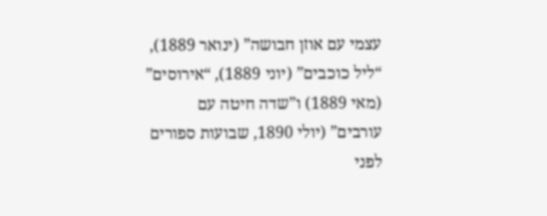עצמי עם אוזן חבושה” (ינואר 1889), “ליל כוכבים” (יוני 1889), “אירוסים” (מאי 1889) ו”שדה חיטה עם עורבים” (יולי 1890, שבועות ספורים לפני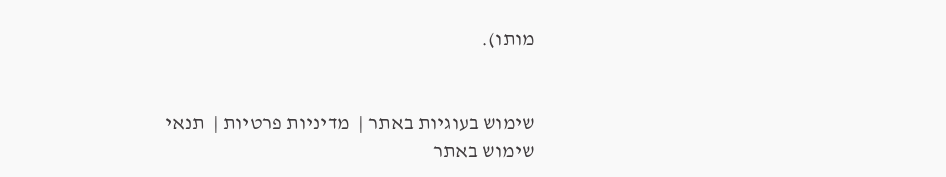מותו).


שימוש בעוגיות באתר |  מדיניות פרטיות |  תנאי שימוש באתר